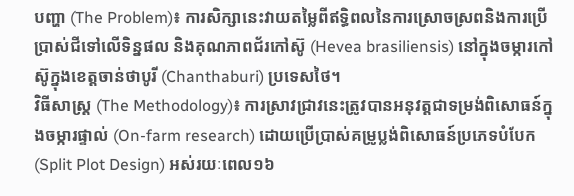បញ្ហា (The Problem)៖ ការសិក្សានេះវាយតម្លៃពីឥទ្ធិពលនៃការស្រោចស្រពនិងការប្រើប្រាស់ជីទៅលើទិន្នផល និងគុណភាពជ័រកៅស៊ូ (Hevea brasiliensis) នៅក្នុងចម្ការកៅស៊ូក្នុងខេត្តចាន់ថាបូរី (Chanthaburi) ប្រទេសថៃ។
វិធីសាស្ត្រ (The Methodology)៖ ការស្រាវជ្រាវនេះត្រូវបានអនុវត្តជាទម្រង់ពិសោធន៍ក្នុងចម្ការផ្ទាល់ (On-farm research) ដោយប្រើប្រាស់គម្រូប្លង់ពិសោធន៍ប្រភេទបំបែក (Split Plot Design) អស់រយៈពេល១៦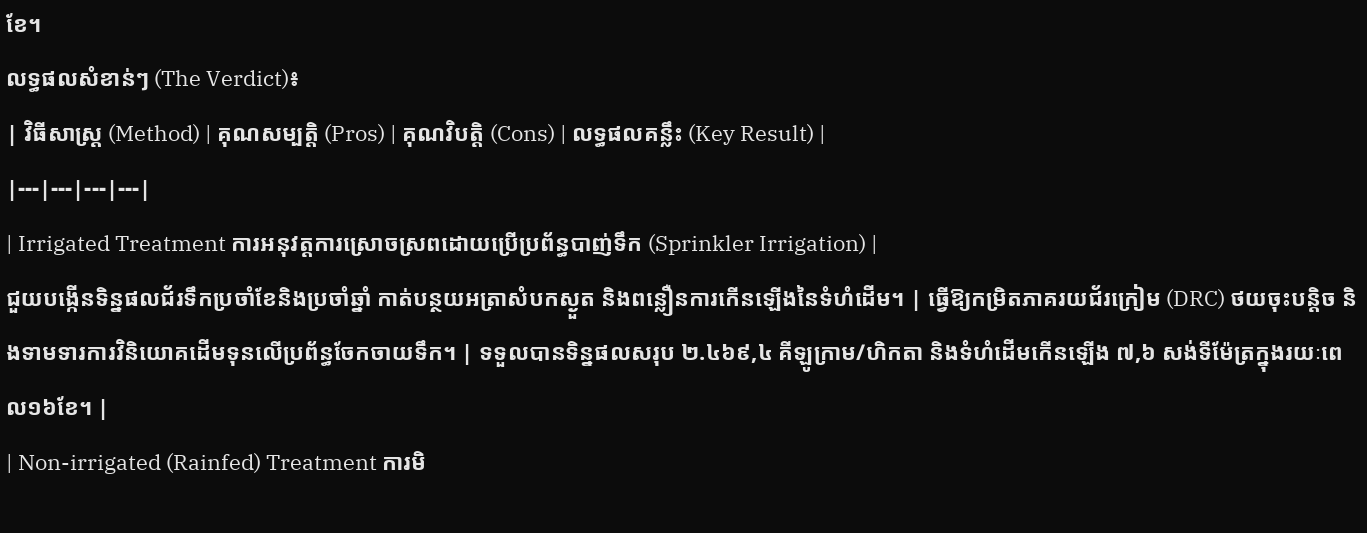ខែ។
លទ្ធផលសំខាន់ៗ (The Verdict)៖
| វិធីសាស្ត្រ (Method) | គុណសម្បត្តិ (Pros) | គុណវិបត្តិ (Cons) | លទ្ធផលគន្លឹះ (Key Result) |
|---|---|---|---|
| Irrigated Treatment ការអនុវត្តការស្រោចស្រពដោយប្រើប្រព័ន្ធបាញ់ទឹក (Sprinkler Irrigation) |
ជួយបង្កើនទិន្នផលជ័រទឹកប្រចាំខែនិងប្រចាំឆ្នាំ កាត់បន្ថយអត្រាសំបកស្ងួត និងពន្លឿនការកើនឡើងនៃទំហំដើម។ | ធ្វើឱ្យកម្រិតភាគរយជ័រក្រៀម (DRC) ថយចុះបន្តិច និងទាមទារការវិនិយោគដើមទុនលើប្រព័ន្ធចែកចាយទឹក។ | ទទួលបានទិន្នផលសរុប ២.៤៦៩,៤ គីឡូក្រាម/ហិកតា និងទំហំដើមកើនឡើង ៧,៦ សង់ទីម៉ែត្រក្នុងរយៈពេល១៦ខែ។ |
| Non-irrigated (Rainfed) Treatment ការមិ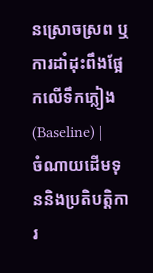នស្រោចស្រព ឬការដាំដុះពឹងផ្អែកលើទឹកភ្លៀង (Baseline) |
ចំណាយដើមទុននិងប្រតិបត្តិការ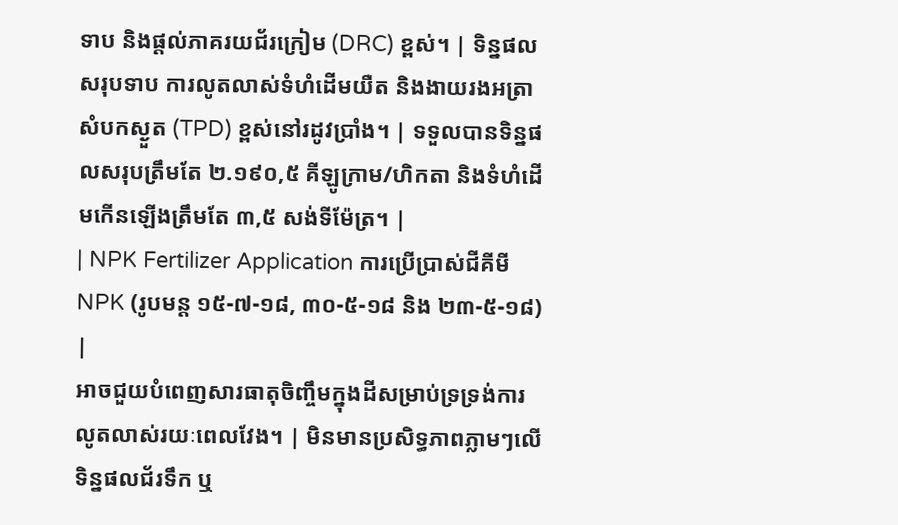ទាប និងផ្តល់ភាគរយជ័រក្រៀម (DRC) ខ្ពស់។ | ទិន្នផលសរុបទាប ការលូតលាស់ទំហំដើមយឺត និងងាយរងអត្រាសំបកស្ងួត (TPD) ខ្ពស់នៅរដូវប្រាំង។ | ទទួលបានទិន្នផលសរុបត្រឹមតែ ២.១៩០,៥ គីឡូក្រាម/ហិកតា និងទំហំដើមកើនឡើងត្រឹមតែ ៣,៥ សង់ទីម៉ែត្រ។ |
| NPK Fertilizer Application ការប្រើប្រាស់ជីគីមី NPK (រូបមន្ត ១៥-៧-១៨, ៣០-៥-១៨ និង ២៣-៥-១៨) |
អាចជួយបំពេញសារធាតុចិញ្ចឹមក្នុងដីសម្រាប់ទ្រទ្រង់ការលូតលាស់រយៈពេលវែង។ | មិនមានប្រសិទ្ធភាពភ្លាមៗលើទិន្នផលជ័រទឹក ឬ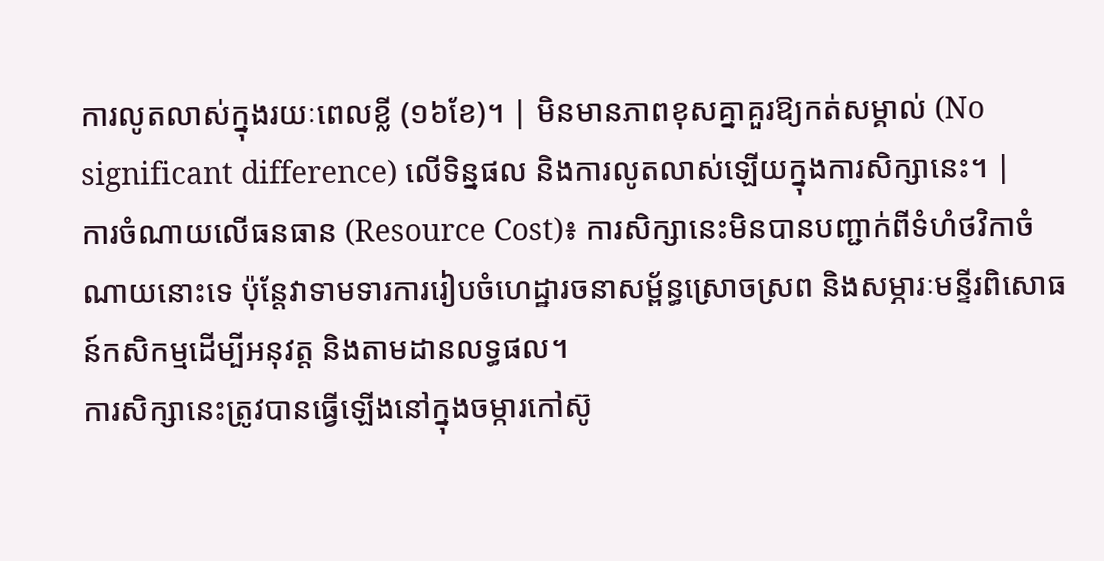ការលូតលាស់ក្នុងរយៈពេលខ្លី (១៦ខែ)។ | មិនមានភាពខុសគ្នាគួរឱ្យកត់សម្គាល់ (No significant difference) លើទិន្នផល និងការលូតលាស់ឡើយក្នុងការសិក្សានេះ។ |
ការចំណាយលើធនធាន (Resource Cost)៖ ការសិក្សានេះមិនបានបញ្ជាក់ពីទំហំថវិកាចំណាយនោះទេ ប៉ុន្តែវាទាមទារការរៀបចំហេដ្ឋារចនាសម្ព័ន្ធស្រោចស្រព និងសម្ភារៈមន្ទីរពិសោធន៍កសិកម្មដើម្បីអនុវត្ត និងតាមដានលទ្ធផល។
ការសិក្សានេះត្រូវបានធ្វើឡើងនៅក្នុងចម្ការកៅស៊ូ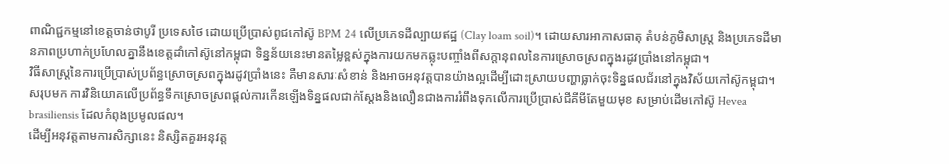ពាណិជ្ជកម្មនៅខេត្តចាន់ថាបូរី ប្រទេសថៃ ដោយប្រើប្រាស់ពូជកៅស៊ូ BPM 24 លើប្រភេទដីល្បាយឥដ្ឋ (Clay loam soil)។ ដោយសារអាកាសធាតុ តំបន់ភូមិសាស្ត្រ និងប្រភេទដីមានភាពប្រហាក់ប្រហែលគ្នានឹងខេត្តដាំកៅស៊ូនៅកម្ពុជា ទិន្នន័យនេះមានតម្លៃខ្ពស់ក្នុងការយកមកឆ្លុះបញ្ចាំងពីសក្តានុពលនៃការស្រោចស្រពក្នុងរដូវប្រាំងនៅកម្ពុជា។
វិធីសាស្ត្រនៃការប្រើប្រាស់ប្រព័ន្ធស្រោចស្រពក្នុងរដូវប្រាំងនេះ គឺមានសារៈសំខាន់ និងអាចអនុវត្តបានយ៉ាងល្អដើម្បីដោះស្រាយបញ្ហាធ្លាក់ចុះទិន្នផលជ័រនៅក្នុងវិស័យកៅស៊ូកម្ពុជា។
សរុបមក ការវិនិយោគលើប្រព័ន្ធទឹកស្រោចស្រពផ្តល់ការកើនឡើងទិន្នផលជាក់ស្តែងនិងលឿនជាងការរំពឹងទុកលើការប្រើប្រាស់ជីគីមីតែមួយមុខ សម្រាប់ដើមកៅស៊ូ Hevea brasiliensis ដែលកំពុងប្រមូលផល។
ដើម្បីអនុវត្តតាមការសិក្សានេះ និស្សិតគួរអនុវត្ត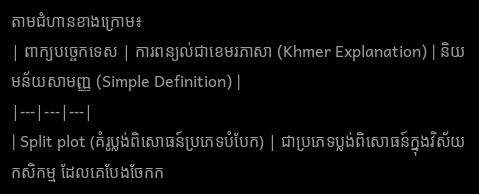តាមជំហានខាងក្រោម៖
| ពាក្យបច្ចេកទេស | ការពន្យល់ជាខេមរភាសា (Khmer Explanation) | និយមន័យសាមញ្ញ (Simple Definition) |
|---|---|---|
| Split plot (គំរូប្លង់ពិសោធន៍ប្រភេទបំបែក) | ជាប្រភេទប្លង់ពិសោធន៍ក្នុងវិស័យកសិកម្ម ដែលគេបែងចែកក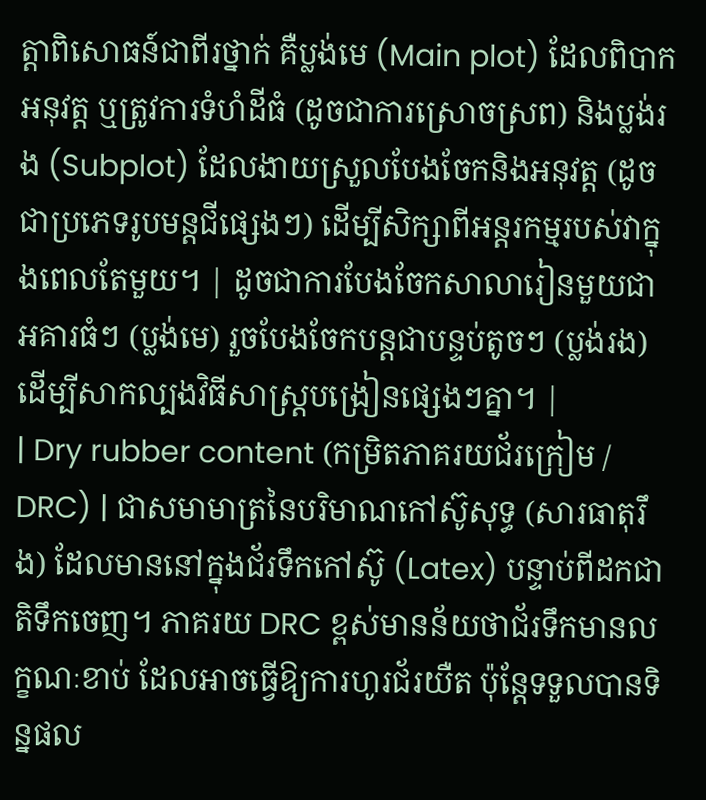ត្តាពិសោធន៍ជាពីរថ្នាក់ គឺប្លង់មេ (Main plot) ដែលពិបាកអនុវត្ត ឬត្រូវការទំហំដីធំ (ដូចជាការស្រោចស្រព) និងប្លង់រង (Subplot) ដែលងាយស្រួលបែងចែកនិងអនុវត្ត (ដូចជាប្រភេទរូបមន្តជីផ្សេងៗ) ដើម្បីសិក្សាពីអន្តរកម្មរបស់វាក្នុងពេលតែមួយ។ | ដូចជាការបែងចែកសាលារៀនមួយជាអគារធំៗ (ប្លង់មេ) រួចបែងចែកបន្តជាបន្ទប់តូចៗ (ប្លង់រង) ដើម្បីសាកល្បងវិធីសាស្ត្របង្រៀនផ្សេងៗគ្នា។ |
| Dry rubber content (កម្រិតភាគរយជ័រក្រៀម / DRC) | ជាសមាមាត្រនៃបរិមាណកៅស៊ូសុទ្ធ (សារធាតុរឹង) ដែលមាននៅក្នុងជ័រទឹកកៅស៊ូ (Latex) បន្ទាប់ពីដកជាតិទឹកចេញ។ ភាគរយ DRC ខ្ពស់មានន័យថាជ័រទឹកមានលក្ខណៈខាប់ ដែលអាចធ្វើឱ្យការហូរជ័រយឺត ប៉ុន្តែទទួលបានទិន្នផល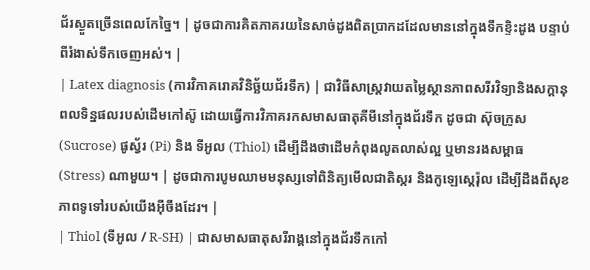ជ័រស្ងួតច្រើនពេលកែច្នៃ។ | ដូចជាការគិតភាគរយនៃសាច់ដូងពិតប្រាកដដែលមាននៅក្នុងទឹកខ្ទិះដូង បន្ទាប់ពីរំងាស់ទឹកចេញអស់។ |
| Latex diagnosis (ការវិភាគរោគវិនិច្ឆ័យជ័រទឹក) | ជាវិធីសាស្ត្រវាយតម្លៃស្ថានភាពសរីរវិទ្យានិងសក្តានុពលទិន្នផលរបស់ដើមកៅស៊ូ ដោយធ្វើការវិភាគរកសមាសធាតុគីមីនៅក្នុងជ័រទឹក ដូចជា ស៊ុចក្រូស (Sucrose) ផូស្វ័រ (Pi) និង ទីអូល (Thiol) ដើម្បីដឹងថាដើមកំពុងលូតលាស់ល្អ ឬមានរងសម្ពាធ (Stress) ណាមួយ។ | ដូចជាការបូមឈាមមនុស្សទៅពិនិត្យមើលជាតិស្ករ និងកូឡេស្តេរ៉ុល ដើម្បីដឹងពីសុខភាពទូទៅរបស់យើងអ៊ីចឹងដែរ។ |
| Thiol (ទីអូល / R-SH) | ជាសមាសធាតុសរីរាង្គនៅក្នុងជ័រទឹកកៅ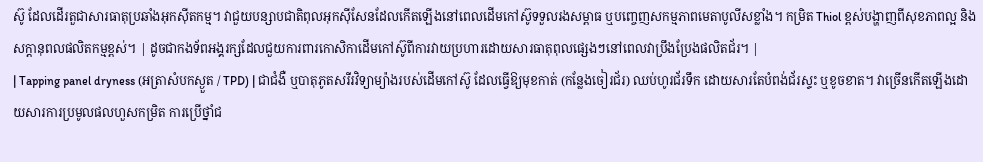ស៊ូ ដែលដើរតួជាសារធាតុប្រឆាំងអុកស៊ីតកម្ម។ វាជួយបន្សាបជាតិពុលអុកស៊ីសែនដែលកើតឡើងនៅពេលដើមកៅស៊ូទទួលរងសម្ពាធ ឬបញ្ចេញសកម្មភាពមេតាបូលីសខ្លាំង។ កម្រិត Thiol ខ្ពស់បង្ហាញពីសុខភាពល្អ និងសក្តានុពលផលិតកម្មខ្ពស់។ | ដូចជាកងទ័ពអង្គរក្សដែលជួយការពារកោសិកាដើមកៅស៊ូពីការវាយប្រហារដោយសារធាតុពុលផ្សេងៗនៅពេលវាប្រឹងប្រែងផលិតជ័រ។ |
| Tapping panel dryness (អត្រាសំបកស្ងួត / TPD) | ជាជំងឺ ឬបាតុភូតសរីរវិទ្យាម្យ៉ាងរបស់ដើមកៅស៊ូ ដែលធ្វើឱ្យមុខកាត់ (កន្លែងចៀរជ័រ) ឈប់ហូរជ័រទឹក ដោយសារតែបំពង់ជ័រស្ទះ ឬខូចខាត។ វាច្រើនកើតឡើងដោយសារការប្រមូលផលហួសកម្រិត ការប្រើថ្នាំជ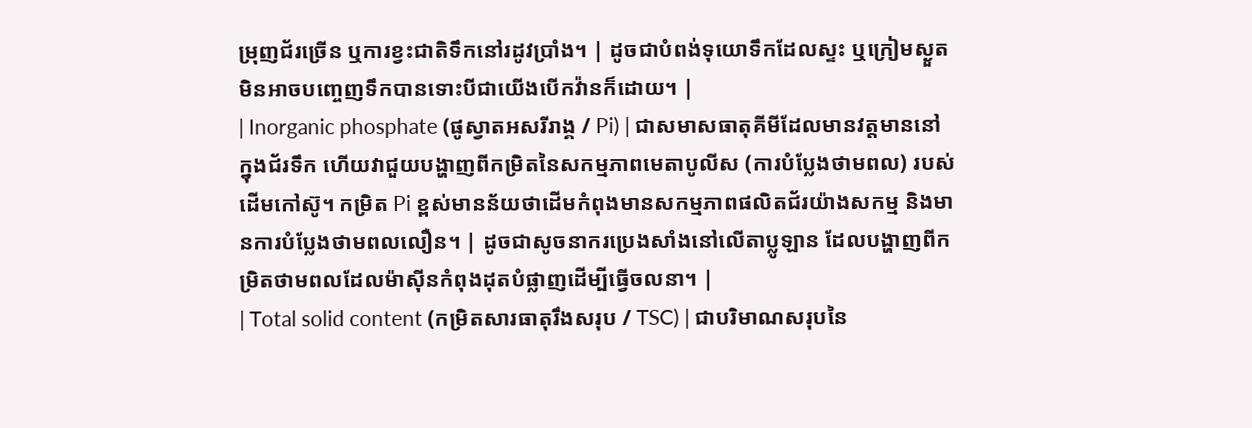ម្រុញជ័រច្រើន ឬការខ្វះជាតិទឹកនៅរដូវប្រាំង។ | ដូចជាបំពង់ទុយោទឹកដែលស្ទះ ឬក្រៀមស្ងួត មិនអាចបញ្ចេញទឹកបានទោះបីជាយើងបើកវ៉ានក៏ដោយ។ |
| Inorganic phosphate (ផូស្វាតអសរីរាង្គ / Pi) | ជាសមាសធាតុគីមីដែលមានវត្តមាននៅក្នុងជ័រទឹក ហើយវាជួយបង្ហាញពីកម្រិតនៃសកម្មភាពមេតាបូលីស (ការបំប្លែងថាមពល) របស់ដើមកៅស៊ូ។ កម្រិត Pi ខ្ពស់មានន័យថាដើមកំពុងមានសកម្មភាពផលិតជ័រយ៉ាងសកម្ម និងមានការបំប្លែងថាមពលលឿន។ | ដូចជាសូចនាករប្រេងសាំងនៅលើតាប្លូឡាន ដែលបង្ហាញពីកម្រិតថាមពលដែលម៉ាស៊ីនកំពុងដុតបំផ្លាញដើម្បីធ្វើចលនា។ |
| Total solid content (កម្រិតសារធាតុរឹងសរុប / TSC) | ជាបរិមាណសរុបនៃ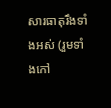សារធាតុរឹងទាំងអស់ (រួមទាំងកៅ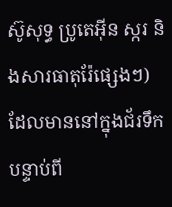ស៊ូសុទ្ធ ប្រូតេអ៊ីន ស្ករ និងសារធាតុរ៉ែផ្សេងៗ) ដែលមាននៅក្នុងជ័រទឹកបន្ទាប់ពី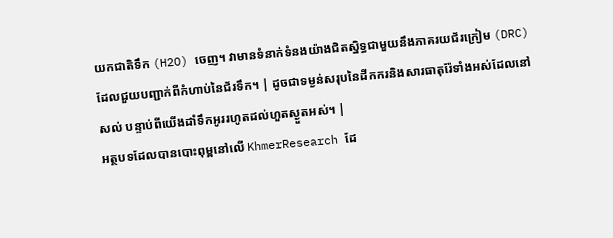យកជាតិទឹក (H2O) ចេញ។ វាមានទំនាក់ទំនងយ៉ាងជិតស្និទ្ធជាមួយនឹងភាគរយជ័រក្រៀម (DRC) ដែលជួយបញ្ជាក់ពីកំហាប់នៃជ័រទឹក។ | ដូចជាទម្ងន់សរុបនៃដីកករនិងសារធាតុរ៉ែទាំងអស់ដែលនៅសល់ បន្ទាប់ពីយើងដាំទឹកអូររហូតដល់ហួតស្ងួតអស់។ |
អត្ថបទដែលបានបោះពុម្ពនៅលើ KhmerResearch ដែ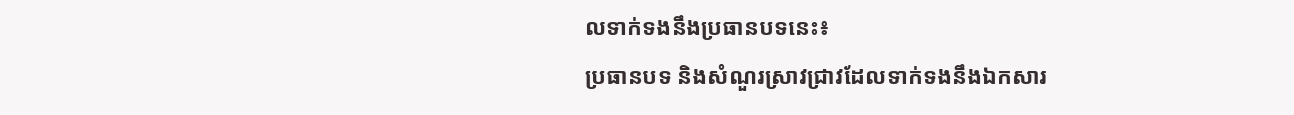លទាក់ទងនឹងប្រធានបទនេះ៖
ប្រធានបទ និងសំណួរស្រាវជ្រាវដែលទាក់ទងនឹងឯកសារ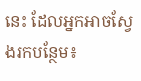នេះ ដែលអ្នកអាចស្វែងរកបន្ថែម៖